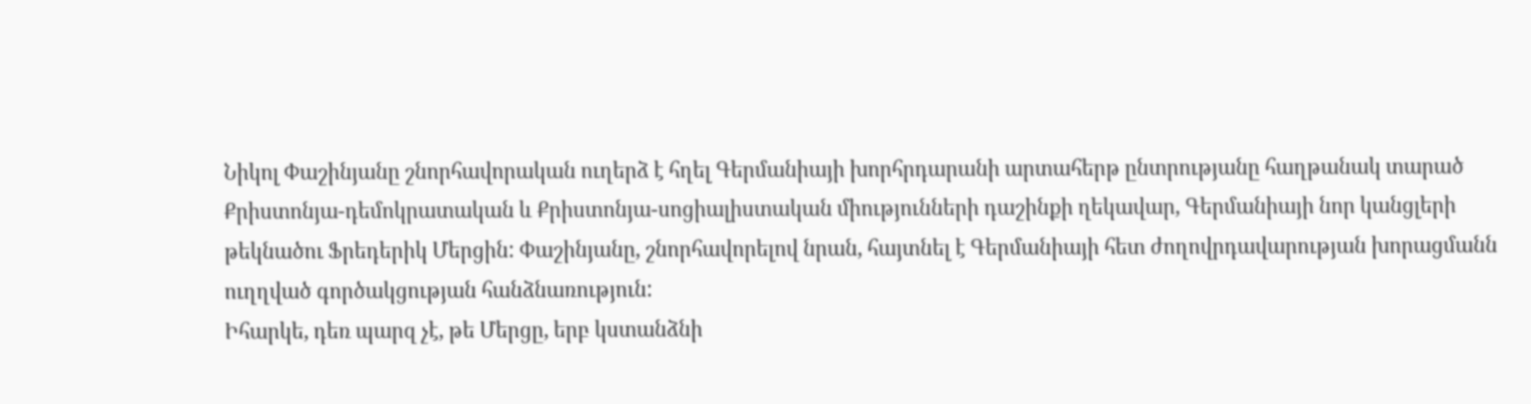Նիկոլ Փաշինյանը շնորհավորական ուղերձ է հղել Գերմանիայի խորհրդարանի արտահերթ ընտրությանը հաղթանակ տարած Քրիստոնյա-դեմոկրատական և Քրիստոնյա-սոցիալիստական միությունների դաշինքի ղեկավար, Գերմանիայի նոր կանցլերի թեկնածու Ֆրեդերիկ Մերցին: Փաշինյանը, շնորհավորելով նրան, հայտնել է Գերմանիայի հետ ժողովրդավարության խորացմանն ուղղված գործակցության հանձնառություն:
Իհարկե, դեռ պարզ չէ, թե Մերցը, երբ կստանձնի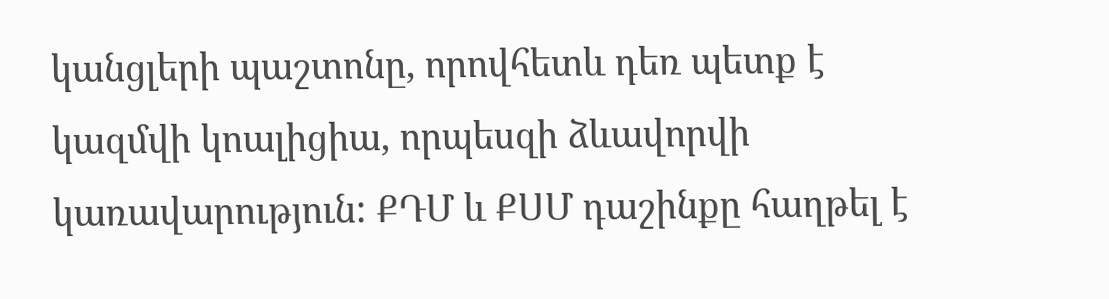կանցլերի պաշտոնը, որովհետև դեռ պետք է կազմվի կոալիցիա, որպեսզի ձևավորվի կառավարություն: ՔԴՄ և ՔՍՄ դաշինքը հաղթել է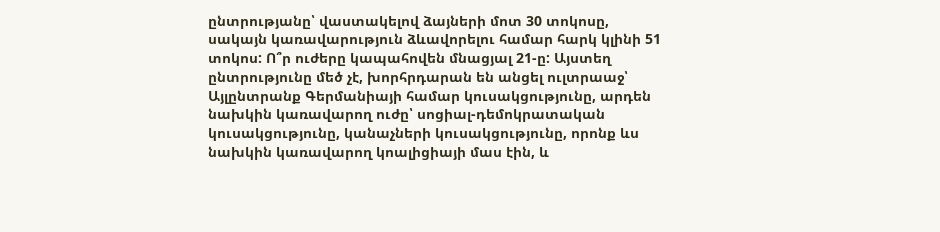ընտրությանը՝ վաստակելով ձայների մոտ 30 տոկոսը, սակայն կառավարություն ձևավորելու համար հարկ կլինի 51 տոկոս: Ո՞ր ուժերը կապահովեն մնացյալ 21-ը: Այստեղ ընտրությունը մեծ չէ, խորհրդարան են անցել ուլտրաաջ՝ Այլընտրանք Գերմանիայի համար կուսակցությունը, արդեն նախկին կառավարող ուժը՝ սոցիալ-դեմոկրատական կուսակցությունը, կանաչների կուսակցությունը, որոնք ևս նախկին կառավարող կոալիցիայի մաս էին, և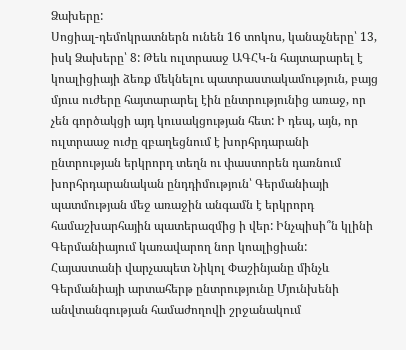Ձախերը:
Սոցիալ-դեմոկրատներն ունեն 16 տոկոս, կանաչները՝ 13, իսկ Ձախերը՝ 8: Թեև ուլտրաաջ ԱԳՀԿ-ն հայտարարել է կոալիցիայի ձեռք մեկնելու պատրաստակամություն, բայց մյուս ուժերը հայտարարել էին ընտրությունից առաջ, որ չեն գործակցի այդ կուսակցության հետ: Ի դեպ, այն, որ ուլտրաաջ ուժը զբաղեցնում է խորհրդարանի ընտրության երկրորդ տեղն ու փաստորեն դառնում խորհրդարանական ընդդիմություն՝ Գերմանիայի պատմության մեջ առաջին անգամն է երկրորդ համաշխարհային պատերազմից ի վեր: Ինչպիսի՞ն կլինի Գերմանիայում կառավարող նոր կոալիցիան:
Հայաստանի վարչապետ Նիկոլ Փաշինյանը մինչև Գերմանիայի արտահերթ ընտրությունը Մյունխենի անվտանգության համաժողովի շրջանակում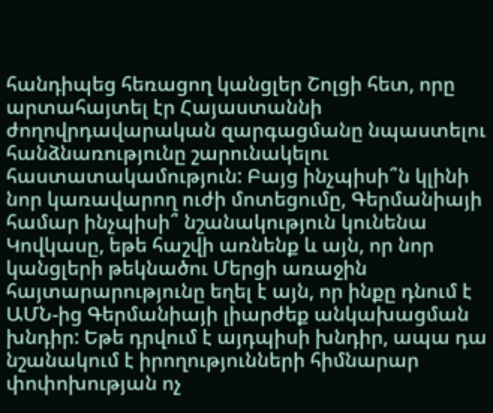հանդիպեց հեռացող կանցլեր Շոլցի հետ, որը արտահայտել էր Հայաստաննի ժողովրդավարական զարգացմանը նպաստելու հանձնառությունը շարունակելու հաստատակամություն: Բայց ինչպիսի՞ն կլինի նոր կառավարող ուժի մոտեցումը, Գերմանիայի համար ինչպիսի՞ նշանակություն կունենա Կովկասը, եթե հաշվի առնենք և այն, որ նոր կանցլերի թեկնածու Մերցի առաջին հայտարարությունը եղել է այն, որ ինքը դնում է ԱՄՆ-ից Գերմանիայի լիարժեք անկախացման խնդիր: Եթե դրվում է այդպիսի խնդիր, ապա դա նշանակում է իրողությունների հիմնարար փոփոխության ոչ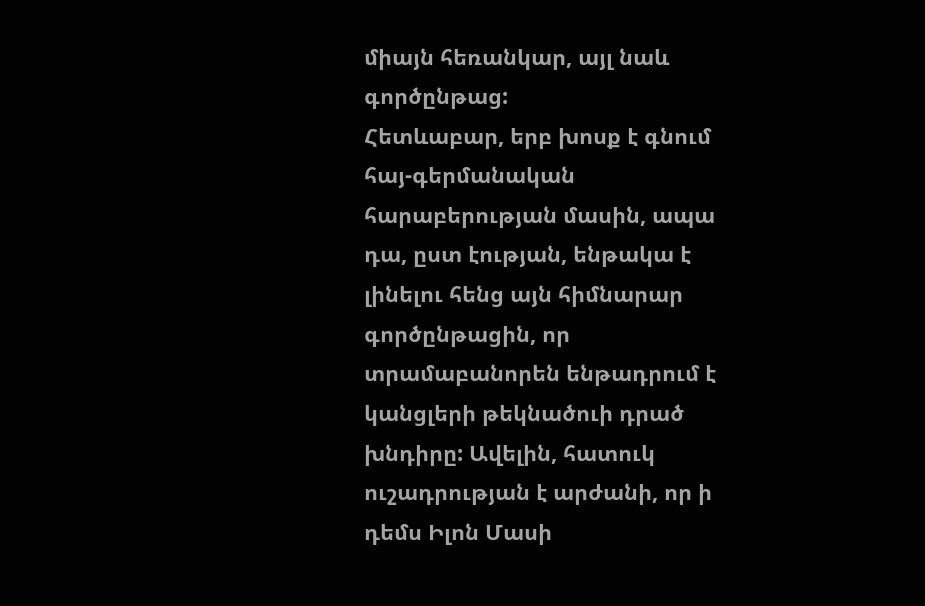միայն հեռանկար, այլ նաև գործընթաց:
Հետևաբար, երբ խոսք է գնում հայ-գերմանական հարաբերության մասին, ապա դա, ըստ էության, ենթակա է լինելու հենց այն հիմնարար գործընթացին, որ տրամաբանորեն ենթադրում է կանցլերի թեկնածուի դրած խնդիրը: Ավելին, հատուկ ուշադրության է արժանի, որ ի դեմս Իլոն Մասի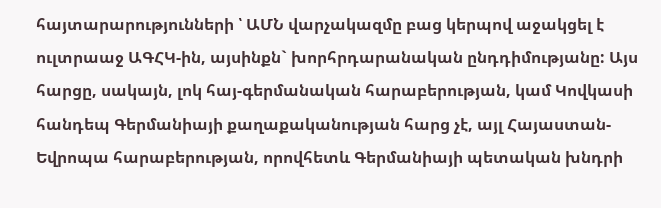հայտարարությունների ՝ ԱՄՆ վարչակազմը բաց կերպով աջակցել է ուլտրաաջ ԱԳՀԿ-ին, այսինքն` խորհրդարանական ընդդիմությանը: Այս հարցը, սակայն, լոկ հայ-գերմանական հարաբերության, կամ Կովկասի հանդեպ Գերմանիայի քաղաքականության հարց չէ, այլ Հայաստան-Եվրոպա հարաբերության, որովհետև Գերմանիայի պետական խնդրի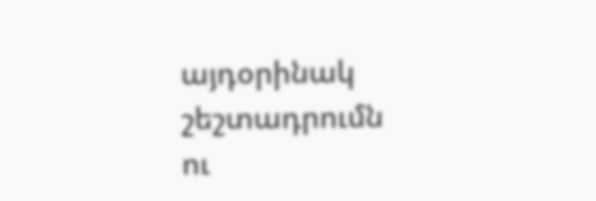այդօրինակ շեշտադրումն ու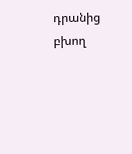դրանից բխող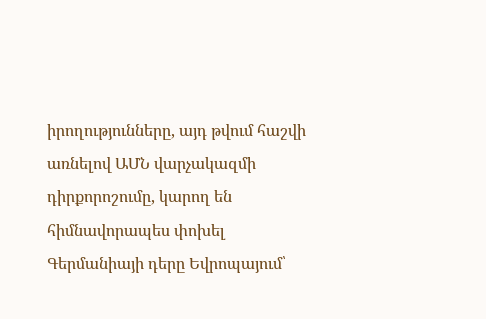իրողությունները, այդ թվում հաշվի առնելով ԱՄՆ վարչակազմի դիրքորոշումը, կարող են հիմնավորապես փոխել Գերմանիայի դերը Եվրոպայում՝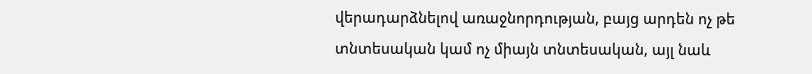վերադարձնելով առաջնորդության, բայց արդեն ոչ թե տնտեսական կամ ոչ միայն տնտեսական, այլ նաև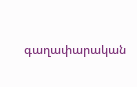գաղափարական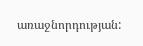առաջնորդության: